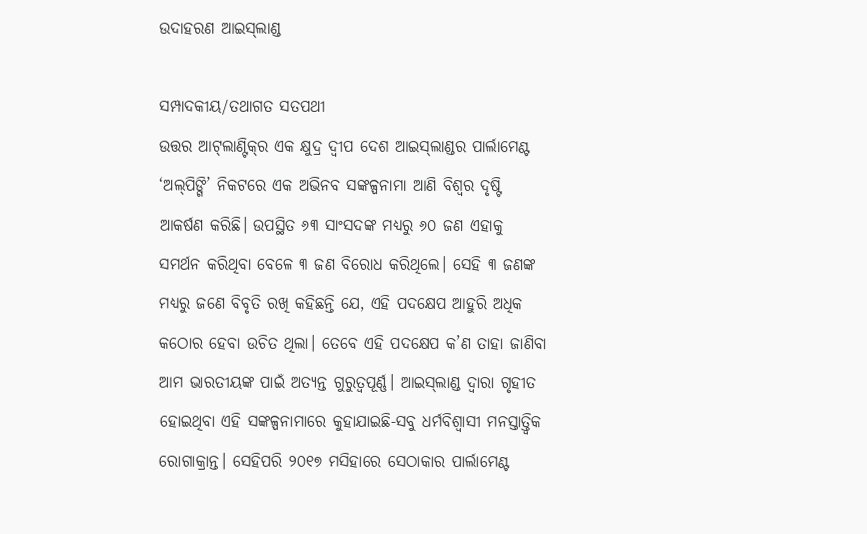ଉଦାହରଣ ଆଇସ୍‌ଲାଣ୍ଡ

ସମ୍ପାଦକୀୟ/ତଥାଗତ ସତପଥୀ
ଉତ୍ତର ଆଟ୍‌ଲାଣ୍ଟିକ୍‌ର ଏକ କ୍ଷୁଦ୍ର ଦ୍ୱୀପ ଦେଶ ଆଇସ୍‌ଲାଣ୍ଡର ପାର୍ଲାମେଣ୍ଟ ‘ଅଲ୍‌ପିଙ୍ଗି’ ନିକଟରେ ଏକ ଅଭିନବ ସଙ୍କଳ୍ପନାମା ଆଣି ବିଶ୍ୱର ଦୃଷ୍ଟି ଆକର୍ଷଣ କରିଛି। ଉପସ୍ଥିତ ୬୩ ସାଂସଦଙ୍କ ମଧ୍ୟରୁ ୬୦ ଜଣ ଏହାକୁ ସମର୍ଥନ କରିଥିବା ବେଳେ ୩ ଜଣ ବିରୋଧ କରିଥିଲେ। ସେହି ୩ ଜଣଙ୍କ ମଧ୍ୟରୁ ଜଣେ ବିବୃତି ରଖି କହିଛନ୍ତି ଯେ, ଏହି ପଦକ୍ଷେପ ଆହୁରି ଅଧିକ କଠୋର ହେବା ଉଚିତ ଥିଲା। ତେବେ ଏହି ପଦକ୍ଷେପ କ’ଣ ତାହା ଜାଣିବା ଆମ ଭାରତୀୟଙ୍କ ପାଇଁ ଅତ୍ୟନ୍ତ ଗୁରୁତ୍ୱପୂର୍ଣ୍ଣ। ଆଇସ୍‌ଲାଣ୍ଡ ଦ୍ୱାରା ଗୃହୀତ ହୋଇଥିବା ଏହି ସଙ୍କଳ୍ପନାମାରେ କୁହାଯାଇଛି-ସବୁ ଧର୍ମବିଶ୍ୱାସୀ ମନସ୍ତାତ୍ତ୍ୱିକ ରୋଗାକ୍ରାନ୍ତ। ସେହିପରି ୨୦୧୭ ମସିହାରେ ସେଠାକାର ପାର୍ଲାମେଣ୍ଟ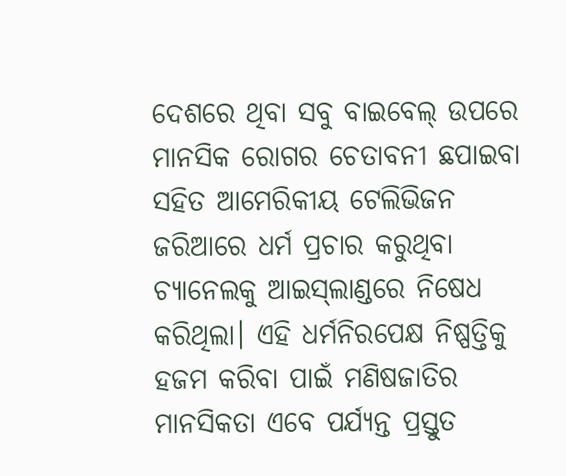ଦେଶରେ ଥିବା ସବୁ ବାଇବେଲ୍‌ ଉପରେ ମାନସିକ ରୋଗର ଚେତାବନୀ ଛପାଇବା ସହିତ ଆମେରିକୀୟ ଟେଲିଭିଜନ ଜରିଆରେ ଧର୍ମ ପ୍ରଚାର କରୁଥିବା ଚ୍ୟାନେଲକୁ ଆଇସ୍‌ଲାଣ୍ଡରେ ନିଷେଧ କରିଥିଲା। ଏହି ଧର୍ମନିରପେକ୍ଷ ନିଷ୍ପତ୍ତିକୁ ହଜମ କରିବା ପାଇଁ ମଣିଷଜାତିର ମାନସିକତା ଏବେ ପର୍ଯ୍ୟନ୍ତ ପ୍ରସ୍ତୁତ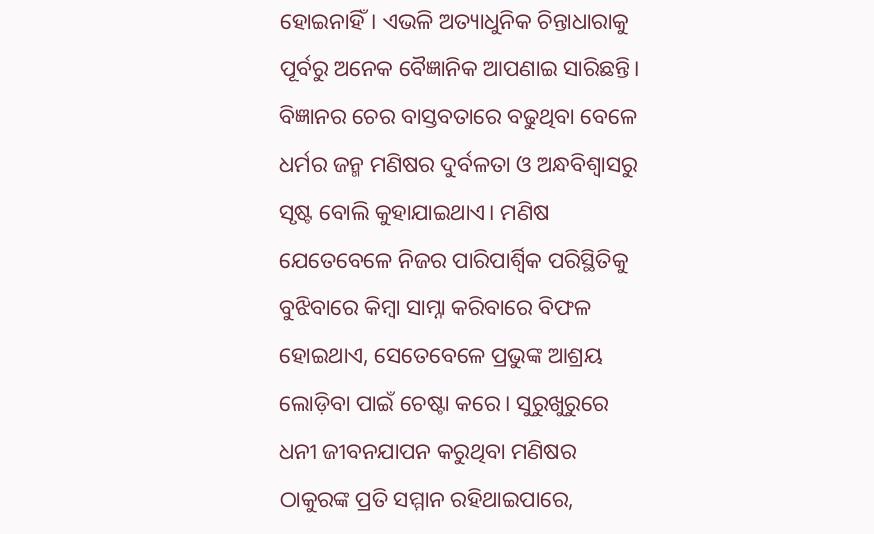ହୋଇନାହିଁ। ଏଭଳି ଅତ୍ୟାଧୁନିକ ଚିନ୍ତାଧାରାକୁ ପୂର୍ବରୁ ଅନେକ ବୈଜ୍ଞାନିକ ଆପଣାଇ ସାରିଛନ୍ତି। ବିଜ୍ଞାନର ଚେର ବାସ୍ତବତାରେ ବଢୁଥିବା ବେଳେ ଧର୍ମର ଜନ୍ମ ମଣିଷର ଦୁର୍ବଳତା ଓ ଅନ୍ଧବିଶ୍ୱାସରୁ ସୃଷ୍ଟ ବୋଲି କୁହାଯାଇଥାଏ। ମଣିଷ ଯେତେବେଳେ ନିଜର ପାରିପାର୍ଶ୍ୱିକ ପରିସ୍ଥିତିକୁ ବୁଝିବାରେ କିମ୍ବା ସାମ୍ନା କରିବାରେ ବିଫଳ ହୋଇଥାଏ, ସେତେବେଳେ ପ୍ରଭୁଙ୍କ ଆଶ୍ରୟ ଲୋଡ଼ିବା ପାଇଁ ଚେଷ୍ଟା କରେ। ସୁରୁଖୁରୁରେ ଧନୀ ଜୀବନଯାପନ କରୁଥିବା ମଣିଷର ଠାକୁରଙ୍କ ପ୍ରତି ସମ୍ମାନ ରହିଥାଇପାରେ,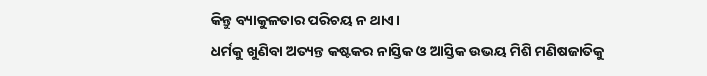କିନ୍ତୁ ବ୍ୟାକୁଳତାର ପରିଚୟ ନ ଥାଏ।
ଧର୍ମକୁ ଖୁଣିବା ଅତ୍ୟନ୍ତ କଷ୍ଟକର ନାସ୍ତିକ ଓ ଆସ୍ତିକ ଉଭୟ ମିଶି ମଣିଷଜାତିକୁ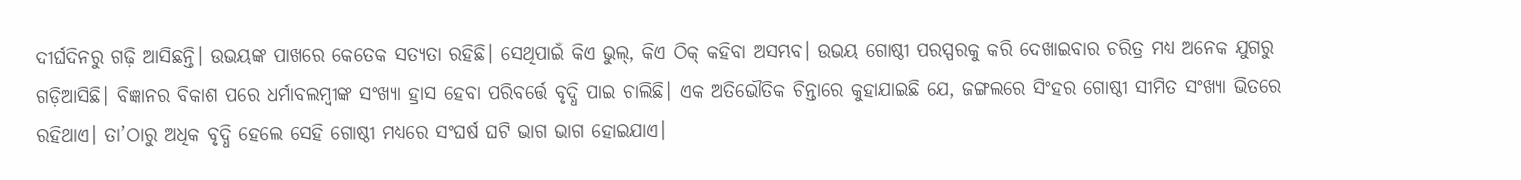ଦୀର୍ଘଦିନରୁ ଗଢ଼ି ଆସିଛନ୍ତି। ଉଭୟଙ୍କ ପାଖରେ କେତେକ ସତ୍ୟତା ରହିଛି। ସେଥିପାଇଁ କିଏ ଭୁଲ୍‌, କିଏ ଠିକ୍‌ କହିବା ଅସମ୍ଭବ। ଉଭୟ ଗୋଷ୍ଠୀ ପରସ୍ପରକୁ କରି ଦେଖାଇବାର ଚରିତ୍ର ମଧ୍ୟ ଅନେକ ଯୁଗରୁ ଗଡ଼ିଆସିଛି। ବିଜ୍ଞାନର ବିକାଶ ପରେ ଧର୍ମାବଲମ୍ବୀଙ୍କ ସଂଖ୍ୟା ହ୍ରାସ ହେବା ପରିବର୍ତ୍ତେ ବୃଦ୍ଧି ପାଇ ଚାଲିଛି। ଏକ ଅତିଭୌତିକ ଚିନ୍ତାରେ କୁହାଯାଇଛି ଯେ, ଜଙ୍ଗଲରେ ସିଂହର ଗୋଷ୍ଠୀ ସୀମିତ ସଂଖ୍ୟା ଭିତରେ ରହିଥାଏ। ତା’ଠାରୁ ଅଧିକ ବୃଦ୍ଧି ହେଲେ ସେହି ଗୋଷ୍ଠୀ ମଧ୍ୟରେ ସଂଘର୍ଷ ଘଟି ଭାଗ ଭାଗ ହୋଇଯାଏ।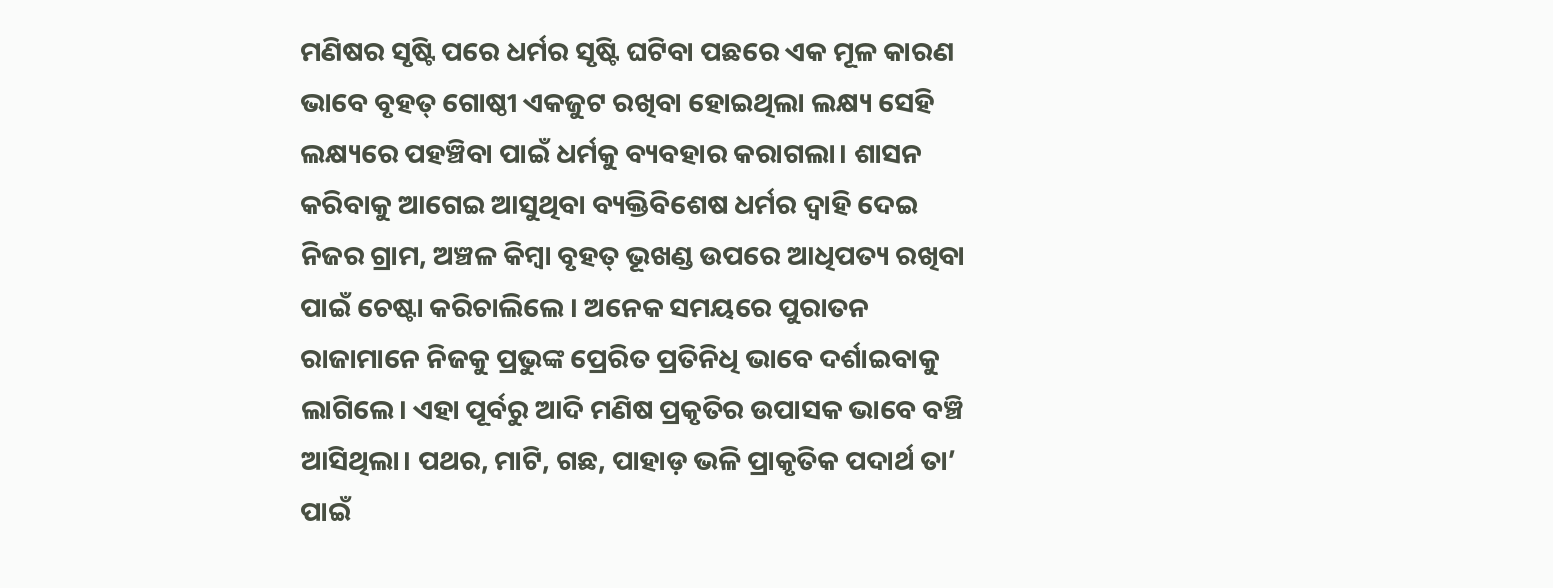ମଣିଷର ସୃଷ୍ଟି ପରେ ଧର୍ମର ସୃଷ୍ଟି ଘଟିବା ପଛରେ ଏକ ମୂଳ କାରଣ ଭାବେ ବୃହତ୍‌ ଗୋଷ୍ଠୀ ଏକଜୁଟ ରଖିବା ହୋଇଥିଲା ଲକ୍ଷ୍ୟ ସେହି ଲକ୍ଷ୍ୟରେ ପହଞ୍ଚିବା ପାଇଁ ଧର୍ମକୁ ବ୍ୟବହାର କରାଗଲା। ଶାସନ କରିବାକୁ ଆଗେଇ ଆସୁଥିବା ବ୍ୟକ୍ତିବିଶେଷ ଧର୍ମର ଦ୍ୱାହି ଦେଇ ନିଜର ଗ୍ରାମ, ଅଞ୍ଚଳ କିମ୍ବା ବୃହତ୍‌ ଭୂଖଣ୍ଡ ଉପରେ ଆଧିପତ୍ୟ ରଖିବା ପାଇଁ ଚେଷ୍ଟା କରିଚାଲିଲେ । ଅନେକ ସମୟରେ ପୁରାତନ ରାଜାମାନେ ନିଜକୁ ପ୍ରଭୁଙ୍କ ପ୍ରେରିତ ପ୍ରତିନିଧି ଭାବେ ଦର୍ଶାଇବାକୁ ଲାଗିଲେ। ଏହା ପୂର୍ବରୁ ଆଦି ମଣିଷ ପ୍ରକୃତିର ଉପାସକ ଭାବେ ବଞ୍ଚି ଆସିଥିଲା। ପଥର, ମାଟି, ଗଛ, ପାହାଡ଼ ଭଳି ପ୍ରାକୃତିକ ପଦାର୍ଥ ତା’ ପାଇଁ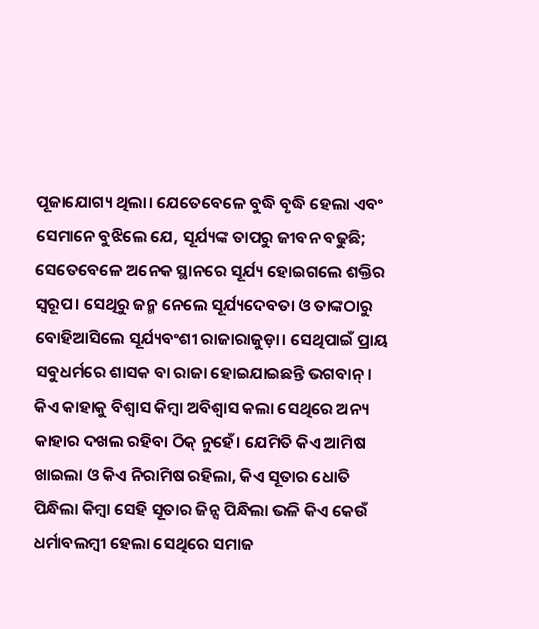ପୂଜାଯୋଗ୍ୟ ଥିଲା। ଯେତେବେଳେ ବୁଦ୍ଧି ବୃଦ୍ଧି ହେଲା ଏବଂ ସେମାନେ ବୁଝିଲେ ଯେ, ସୂର୍ଯ୍ୟଙ୍କ ତାପରୁ ଜୀବନ ବଢୁଛି; ସେତେବେଳେ ଅନେକ ସ୍ଥାନରେ ସୂର୍ଯ୍ୟ ହୋଇଗଲେ ଶକ୍ତିର ସ୍ବରୂପ। ସେଥିରୁ ଜନ୍ମ ନେଲେ ସୂର୍ଯ୍ୟଦେବତା ଓ ତାଙ୍କଠାରୁ ବୋହିଆସିଲେ ସୂର୍ଯ୍ୟବଂଶୀ ରାଜାରାଜୁଡ଼ା। ସେଥିପାଇଁ ପ୍ରାୟ ସବୁଧର୍ମରେ ଶାସକ ବା ରାଜା ହୋଇଯାଇଛନ୍ତି ଭଗବାନ୍‌।
କିଏ କାହାକୁ ବିଶ୍ୱାସ କିମ୍ବା ଅବିଶ୍ୱାସ କଲା ସେଥିରେ ଅନ୍ୟ କାହାର ଦଖଲ ରହିବା ଠିକ୍‌ ନୁହେଁ। ଯେମିତି କିଏ ଆମିଷ ଖାଇଲା ଓ କିଏ ନିରାମିଷ ରହିଲା, କିଏ ସୂତାର ଧୋତି ପିନ୍ଧିଲା କିମ୍ବା ସେହି ସୂତାର ଜିନ୍ସ ପିନ୍ଧିଲା ଭଳି କିଏ କେଉଁ ଧର୍ମାବଲମ୍ବୀ ହେଲା ସେଥିରେ ସମାଜ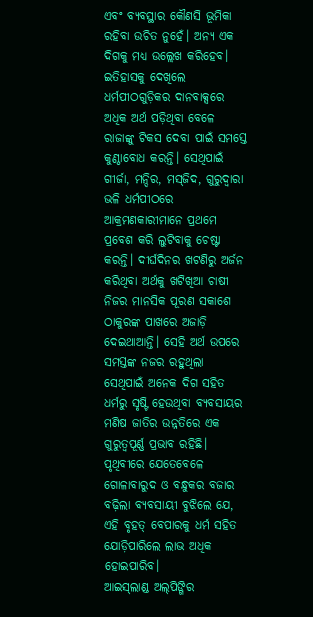ଏବଂ ବ୍ୟବସ୍ଥାର କୌଣସି ଭୂମିକା ରହିବା ଉଚିତ ନୁହେଁ। ଅନ୍ୟ ଏକ ଦିଗକୁ ମଧ୍ୟ ଉଲ୍ଲେଖ କରିହେବ। ଇତିହାସକୁ ଦେଖିଲେ ଧର୍ମପୀଠଗୁଡ଼ିକର ଦାନବାକ୍ସରେ ଅଧିକ ଅର୍ଥ ପଡ଼ିଥିବା ବେଳେ ରାଜାଙ୍କୁ ଟିକସ ଦେବା ପାଇଁ ସମସ୍ତେ କୁଣ୍ଠାବୋଧ କରନ୍ତି। ସେଥିପାଇଁ ଗୀର୍ଜା, ମନ୍ଦିର, ମସ୍‌ଜିଦ, ଗୁରୁଦ୍ୱାରା ଭଳି ଧର୍ମପୀଠରେ ଆକ୍ରମଣକାରୀମାନେ ପ୍ରଥମେ ପ୍ରବେଶ କରି ଲୁଟିବାକୁ ଚେଷ୍ଟା କରନ୍ତି। ଦୀର୍ଘଦିନର ଖଟଣିରୁ ଅର୍ଜନ କରିଥିବା ଅର୍ଥକୁ ଖଟିଖିଆ ଚାଷୀ ନିଜର ମାନସିକ ପୂରଣ ସକାଶେ ଠାକୁରଙ୍କ ପାଖରେ ଅଜାଡ଼ି ଦେଇଥାଆନ୍ତି। ସେହି ଅର୍ଥ ଉପରେ ସମସ୍ତଙ୍କ ନଜର ରହୁଥିଲା ସେଥିପାଇଁ ଅନେକ ଦିଗ ସହିତ ଧର୍ମରୁ ସୃଷ୍ଟି ହେଉଥିବା ବ୍ୟବସାୟର ମଣିଷ ଜାତିର ଉନ୍ନତିରେ ଏକ ଗୁରୁତ୍ୱପୂର୍ଣ୍ଣ ପ୍ରଭାବ ରହିଛି। ପୃଥିବୀରେ ଯେତେବେଳେ ଗୋଳାବାରୁଦ ଓ ବନ୍ଧୁକର ବଜାର ବଢ଼ିଲା ବ୍ୟବସାୟୀ ବୁଝିଲେ ଯେ, ଏହି ବୃହତ୍‌ ବେପାରକୁ ଧର୍ମ ସହିତ ଯୋଡ଼ିପାରିଲେ ଲାଭ ଅଧିକ ହୋଇପାରିବ।
ଆଇସ୍‌ଲାଣ୍ଡ ଅଲ୍‌ପିଙ୍ଗିର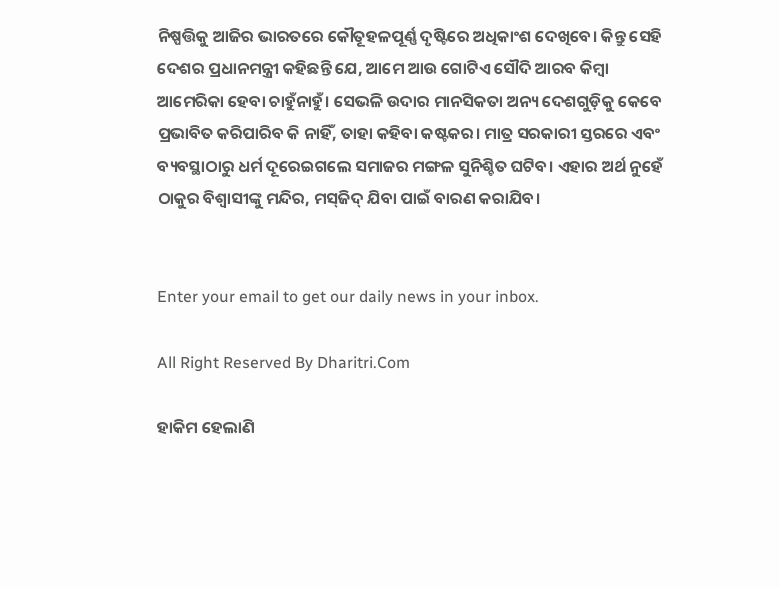ନିଷ୍ପତ୍ତିକୁ ଆଜିର ଭାରତରେ କୌତୂହଳପୂର୍ଣ୍ଣ ଦୃଷ୍ଟିରେ ଅଧିକାଂଶ ଦେଖିବେ। କିନ୍ତୁ ସେହି ଦେଶର ପ୍ରଧାନମନ୍ତ୍ରୀ କହିଛନ୍ତି ଯେ, ଆମେ ଆଉ ଗୋଟିଏ ସୌଦି ଆରବ କିମ୍ବା ଆମେରିକା ହେବା ଚାହୁଁନାହୁଁ। ସେଭଳି ଉଦାର ମାନସିକତା ଅନ୍ୟ ଦେଶଗୁଡ଼ିକୁ କେବେ ପ୍ରଭାବିତ କରିପାରିବ କି ନାହିଁ, ତାହା କହିବା କଷ୍ଟକର। ମାତ୍ର ସରକାରୀ ସ୍ତରରେ ଏବଂ ବ୍ୟବସ୍ଥାଠାରୁ ଧର୍ମ ଦୂରେଇଗଲେ ସମାଜର ମଙ୍ଗଳ ସୁନିଶ୍ଚିତ ଘଟିବ। ଏହାର ଅର୍ଥ ନୁହେଁ ଠାକୁର ବିଶ୍ୱାସୀଙ୍କୁ ମନ୍ଦିର, ମସ୍‌ଜିଦ୍‌ ଯିବା ପାଇଁ ବାରଣ କରାଯିବ।


Enter your email to get our daily news in your inbox.

All Right Reserved By Dharitri.Com

ହାକିମ ହେଲାଣି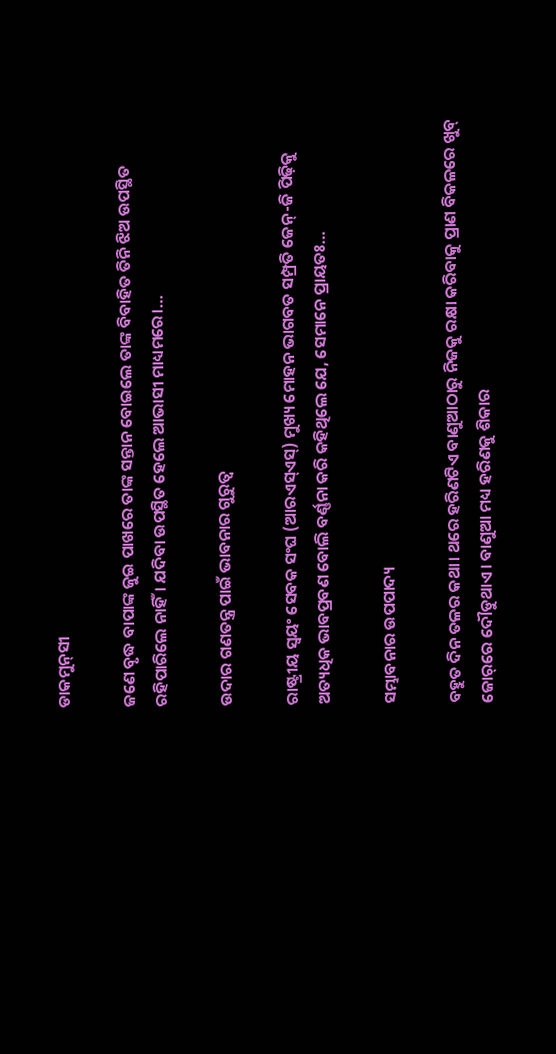ଡାକମୁନ୍‌ସୀ

ଜଣେ ବୃଦ୍ଧ ବାପାଙ୍କ ଜୁଇ ପାଖରେ ତାଙ୍କ ସନ୍ତାନ ବୋଇଲେ ତାଙ୍କ ବିବାହିତ ତିନି ଝିଅ ଉପସ୍ଥିତ ରହିପାରିଲେ ନାହିଁ। ଯଦିବା ଉପସ୍ଥିତ ହେଲେ ଆଭାସୀ ମାଧ୍ୟମରେ।…

ଉଦାର ଗଣତନ୍ତ୍ର ପାଇଁ ଭାବନାର ଗୁରୁତ୍ୱ

ରାଷ୍ଟ୍ରୀୟ ସ୍ବୟଂ ସେବକ ସଂଘ (ଆରଏସ୍‌ଏସ୍‌) ମୁଖ୍ୟ ମୋହନ ଭାଗବତ ସମ୍ପ୍ରତି ଜେନ୍‌-ଜି ପିଢ଼ିକୁ ଅତ୍ୟଧିକ ଭାବପ୍ରବଣ ବୋଲି ବର୍ଣ୍ଣନା କରି କହିଥିଲେ ଯେ, ସେମାନେ ପ୍ରାୟତଃ…

ସମ୍ଭାବନାର ଉପପାଦ୍ୟ

ବହୁତ ଦିନ ତଳର କଥା। ଥରେ ହରିଣଟିଏ ବାଣୁଆଠାରୁ ନିଜକୁ ରକ୍ଷା କରିବାକୁ ପ୍ରାଣ ବିକଳରେ ଖୁବ୍‌ ଜୋର୍‌ରେ ଦୌଡୁଥାଏ। ବାଣୁଆ ମଧ୍ୟ ହରିଣକୁ ଶିକାର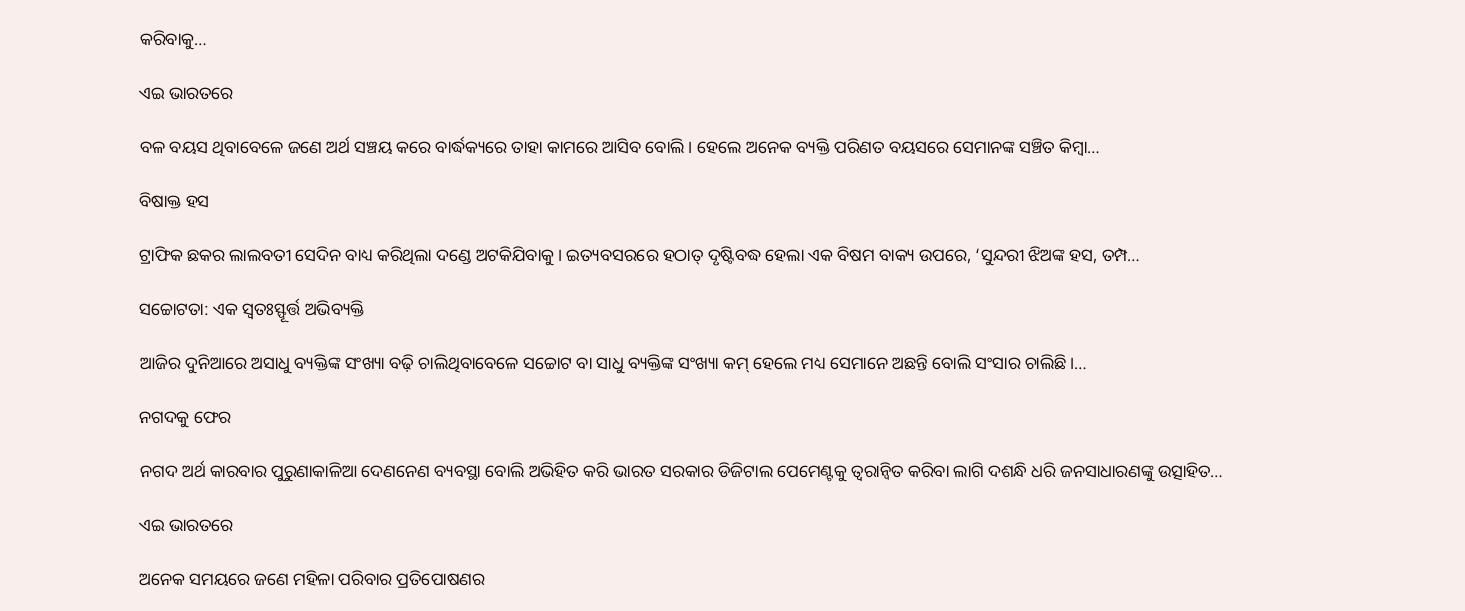କରିବାକୁ…

ଏଇ ଭାରତରେ

ବଳ ବୟସ ଥିବାବେଳେ ଜଣେ ଅର୍ଥ ସଞ୍ଚୟ କରେ ବାର୍ଦ୍ଧକ୍ୟରେ ତାହା କାମରେ ଆସିବ ବୋଲି। ହେଲେ ଅନେକ ବ୍ୟକ୍ତି ପରିଣତ ବୟସରେ ସେମାନଙ୍କ ସଞ୍ଚିତ କିମ୍ବା…

ବିଷାକ୍ତ ହସ

ଟ୍ରାଫିକ ଛକର ଲାଲବତୀ ସେଦିନ ବାଧ୍ୟ କରିଥିଲା ଦଣ୍ଡେ ଅଟକିଯିବାକୁ। ଇତ୍ୟବସରରେ ହଠାତ୍‌ ଦୃଷ୍ଟିବଦ୍ଧ ହେଲା ଏକ ବିଷମ ବାକ୍ୟ ଉପରେ, ‘ସୁନ୍ଦରୀ ଝିଅଙ୍କ ହସ, ତମ୍ପ…

ସଚ୍ଚୋଟତା: ଏକ ସ୍ବତଃସ୍ଫୂର୍ତ୍ତ ଅଭିବ୍ୟକ୍ତି

ଆଜିର ଦୁନିଆରେ ଅସାଧୁ ବ୍ୟକ୍ତିଙ୍କ ସଂଖ୍ୟା ବଢ଼ି ଚାଲିଥିବାବେଳେ ସଚ୍ଚୋଟ ବା ସାଧୁ ବ୍ୟକ୍ତିଙ୍କ ସଂଖ୍ୟା କମ୍‌ ହେଲେ ମଧ୍ୟ ସେମାନେ ଅଛନ୍ତି ବୋଲି ସଂସାର ଚାଲିଛି।…

ନଗଦକୁ ଫେର

ନଗଦ ଅର୍ଥ କାରବାର ପୁରୁଣାକାଳିଆ ଦେଣନେଣ ବ୍ୟବସ୍ଥା ବୋଲି ଅଭିହିତ କରି ଭାରତ ସରକାର ଡିଜିଟାଲ ପେମେଣ୍ଟକୁ ତ୍ୱରାନ୍ବିତ କରିବା ଲାଗି ଦଶନ୍ଧି ଧରି ଜନସାଧାରଣଙ୍କୁ ଉତ୍ସାହିତ…

ଏଇ ଭାରତରେ

ଅନେକ ସମୟରେ ଜଣେ ମହିଳା ପରିବାର ପ୍ରତିପୋଷଣର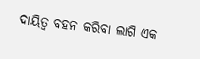ଦାୟିତ୍ୱ ବହନ କରିବା ଲାଗି ଏକ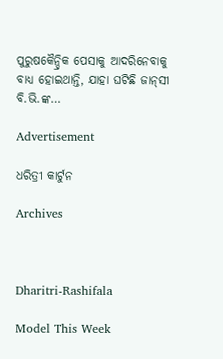ପୁରୁଷକୈନ୍ଦ୍ରିକ ପେସାକୁ ଆଦରିନେବାକୁ ବାଧ୍ୟ ହୋଇଥାନ୍ତି, ଯାହା ଘଟିଛି ଜାନ୍‌ସୀ ବି.ଭି.ଙ୍କ…

Advertisement

ଧରିତ୍ରୀ କାର୍ଟୁନ

Archives



Dharitri-Rashifala

Model This Week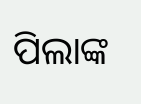ପିଲାଙ୍କ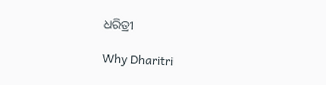ଧରିତ୍ରୀ

Why Dharitri